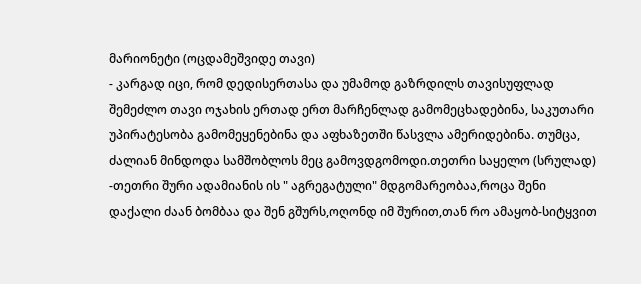მარიონეტი (ოცდამეშვიდე თავი)
- კარგად იცი, რომ დედისერთასა და უმამოდ გაზრდილს თავისუფლად შემეძლო თავი ოჯახის ერთად ერთ მარჩენლად გამომეცხადებინა, საკუთარი უპირატესობა გამომეყენებინა და აფხაზეთში წასვლა ამერიდებინა. თუმცა, ძალიან მინდოდა სამშობლოს მეც გამოვდგომოდი.თეთრი საყელო (სრულად)
-თეთრი შური ადამიანის ის " აგრეგატული" მდგომარეობაა,როცა შენი დაქალი ძაან ბომბაა და შენ გშურს,ოღონდ იმ შურით,თან რო ამაყობ-სიტყვით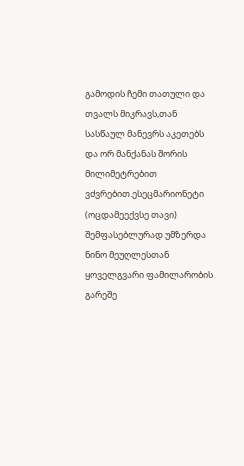გამოდის ჩემი თათული და თვალს მიკრავს,თან სასწაულ მანევრს აკეთებს და ორ მანქანას შორის მილიმეტრებით ვძვრებით.ესეცმარიონეტი (ოცდამეექვსე თავი)
შემფასებლურად უმზერდა ნინო მეუღლესთან ყოველგვარი ფამილარობის გარეშე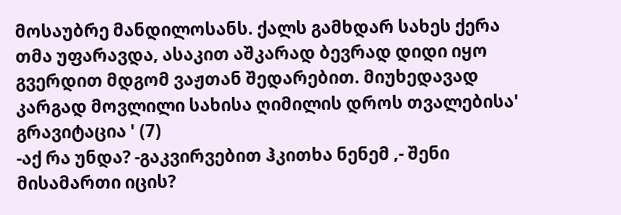მოსაუბრე მანდილოსანს. ქალს გამხდარ სახეს ქერა თმა უფარავდა, ასაკით აშკარად ბევრად დიდი იყო გვერდით მდგომ ვაჟთან შედარებით. მიუხედავად კარგად მოვლილი სახისა ღიმილის დროს თვალებისა' გრავიტაცია ' (7)
-აქ რა უნდა? -გაკვირვებით ჰკითხა ნენემ ,- შენი მისამართი იცის?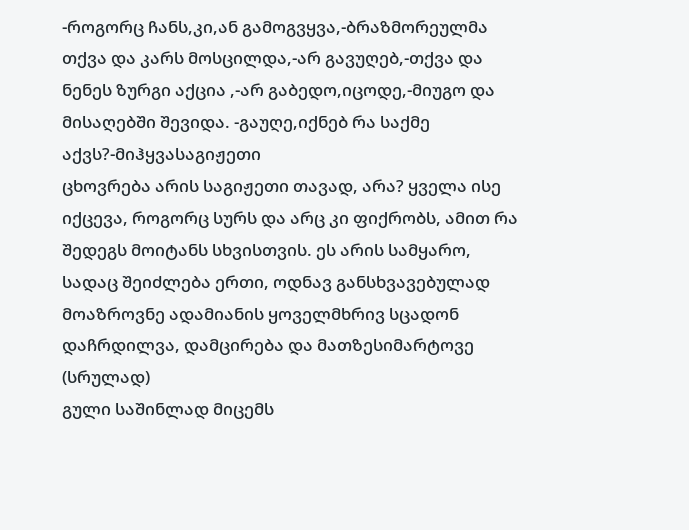-როგორც ჩანს,კი,ან გამოგვყვა,-ბრაზმორეულმა თქვა და კარს მოსცილდა,-არ გავუღებ,-თქვა და ნენეს ზურგი აქცია ,-არ გაბედო,იცოდე,-მიუგო და მისაღებში შევიდა. -გაუღე,იქნებ რა საქმე აქვს?-მიჰყვასაგიჟეთი
ცხოვრება არის საგიჟეთი თავად, არა? ყველა ისე იქცევა, როგორც სურს და არც კი ფიქრობს, ამით რა შედეგს მოიტანს სხვისთვის. ეს არის სამყარო, სადაც შეიძლება ერთი, ოდნავ განსხვავებულად მოაზროვნე ადამიანის ყოველმხრივ სცადონ დაჩრდილვა, დამცირება და მათზესიმარტოვე (სრულად)
გული საშინლად მიცემს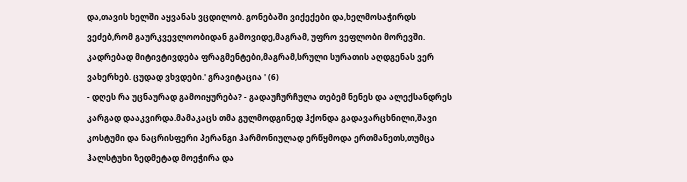და,თავის ხელში აყვანას ვცდილობ. გონებაში ვიქექები და,ხელმოსაჭირდს ვეძებ,რომ გაურკვევლოობიდან გამოვიდე,მაგრამ, უფრო ვეფლობი მორევში. კადრებად მიტივტივდება ფრაგმენტები,მაგრამ,სრული სურათის აღდგენას ვერ ვახერხებ. ცუდად ვხვდები.' გრავიტაცია ' (6)
- დღეს რა უცნაურად გამოიყურება? - გადაუჩურჩულა თებემ ნენეს და ალექსანდრეს კარგად დააკვირდა.მამაკაცს თმა გულმოდგინედ ჰქონდა გადავარცხნილი,შავი კოსტუმი და ნაცრისფერი პერანგი ჰარმონიულად ერწყმოდა ერთმანეთს,თუმცა ჰალსტუხი ზედმეტად მოეჭირა და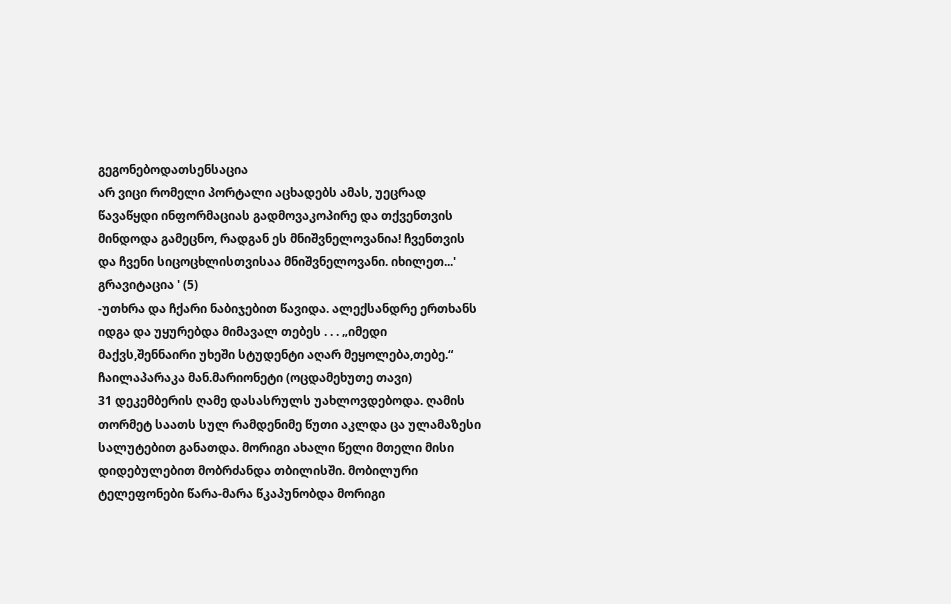გეგონებოდათსენსაცია
არ ვიცი რომელი პორტალი აცხადებს ამას, უეცრად წავაწყდი ინფორმაციას გადმოვაკოპირე და თქვენთვის მინდოდა გამეცნო, რადგან ეს მნიშვნელოვანია! ჩვენთვის და ჩვენი სიცოცხლისთვისაა მნიშვნელოვანი. იხილეთ...' გრავიტაცია ' (5)
-უთხრა და ჩქარი ნაბიჯებით წავიდა. ალექსანდრე ერთხანს იდგა და უყურებდა მიმავალ თებეს . . . „იმედი მაქვს,შენნაირი უხეში სტუდენტი აღარ მეყოლება,თებე.“ ჩაილაპარაკა მან.მარიონეტი (ოცდამეხუთე თავი)
31 დეკემბერის ღამე დასასრულს უახლოვდებოდა. ღამის თორმეტ საათს სულ რამდენიმე წუთი აკლდა ცა ულამაზესი სალუტებით განათდა. მორიგი ახალი წელი მთელი მისი დიდებულებით მობრძანდა თბილისში. მობილური ტელეფონები წარა-მარა წკაპუნობდა მორიგი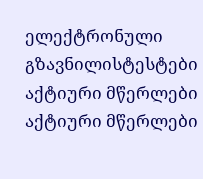ელექტრონული გზავნილისტესტები
აქტიური მწერლები
აქტიური მწერლები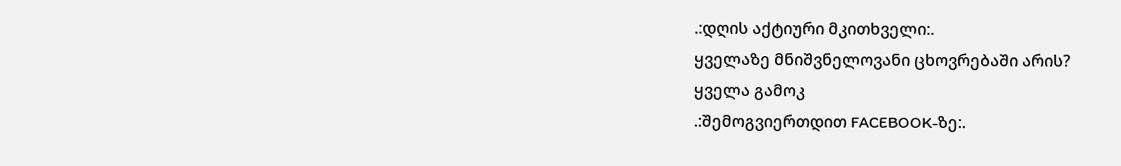.:დღის აქტიური მკითხველი:.
ყველაზე მნიშვნელოვანი ცხოვრებაში არის?
ყველა გამოკ
.:შემოგვიერთდით FACEBOOK-ზე:.